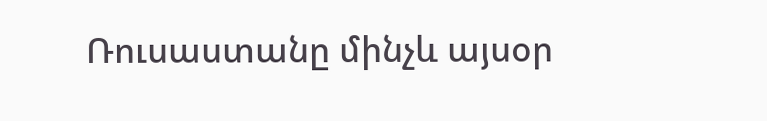Ռուսաստանը մինչև այսօր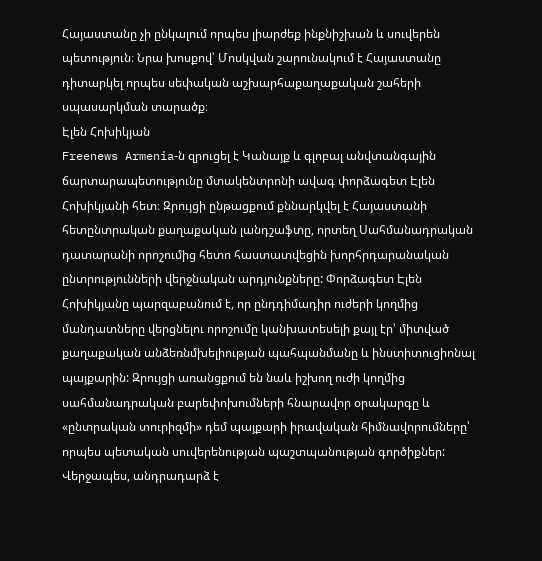Հայաստանը չի ընկալում որպես լիարժեք ինքնիշխան և սուվերեն պետություն։ Նրա խոսքով՝ Մոսկվան շարունակում է Հայաստանը դիտարկել որպես սեփական աշխարհաքաղաքական շահերի սպասարկման տարածք։
Էլեն Հոխիկյան
Freenews Armenia‑ն զրուցել է Կանայք և գլոբալ անվտանգային ճարտարապետությունը մտակենտրոնի ավագ փորձագետ Էլեն Հոխիկյանի հետ։ Զրույցի ընթացքում քննարկվել է Հայաստանի հետընտրական քաղաքական լանդշաֆտը, որտեղ Սահմանադրական դատարանի որոշումից հետո հաստատվեցին խորհրդարանական ընտրությունների վերջնական արդյունքները: Փորձագետ Էլեն Հոխիկյանը պարզաբանում է, որ ընդդիմադիր ուժերի կողմից մանդատները վերցնելու որոշումը կանխատեսելի քայլ էր՝ միտված քաղաքական անձեռնմխելիության պահպանմանը և ինստիտուցիոնալ պայքարին: Զրույցի առանցքում են նաև իշխող ուժի կողմից սահմանադրական բարեփոխումների հնարավոր օրակարգը և «ընտրական տուրիզմի» դեմ պայքարի իրավական հիմնավորումները՝ որպես պետական սուվերենության պաշտպանության գործիքներ: Վերջապես, անդրադարձ է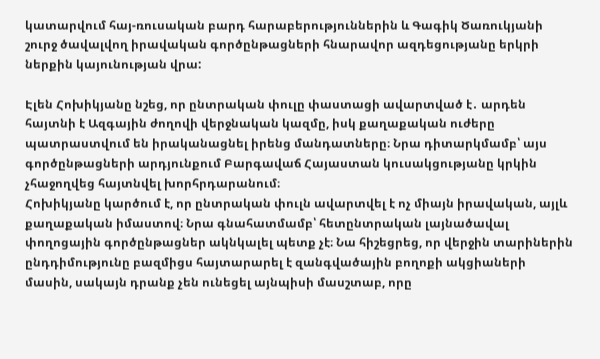կատարվում հայ-ռուսական բարդ հարաբերություններին և Գագիկ Ծառուկյանի շուրջ ծավալվող իրավական գործընթացների հնարավոր ազդեցությանը երկրի ներքին կայունության վրա:

Էլեն Հոխիկյանը նշեց, որ ընտրական փուլը փաստացի ավարտված է․ արդեն հայտնի է Ազգային ժողովի վերջնական կազմը, իսկ քաղաքական ուժերը պատրաստվում են իրականացնել իրենց մանդատները։ Նրա դիտարկմամբ՝ այս գործընթացների արդյունքում Բարգավաճ Հայաստան կուսակցությանը կրկին չհաջողվեց հայտնվել խորհրդարանում։
Հոխիկյանը կարծում է, որ ընտրական փուլն ավարտվել է ոչ միայն իրավական, այլև քաղաքական իմաստով։ Նրա գնահատմամբ՝ հետընտրական լայնածավալ փողոցային գործընթացներ ակնկալել պետք չէ։ Նա հիշեցրեց, որ վերջին տարիներին ընդդիմությունը բազմիցս հայտարարել է զանգվածային բողոքի ակցիաների մասին, սակայն դրանք չեն ունեցել այնպիսի մասշտաբ, որը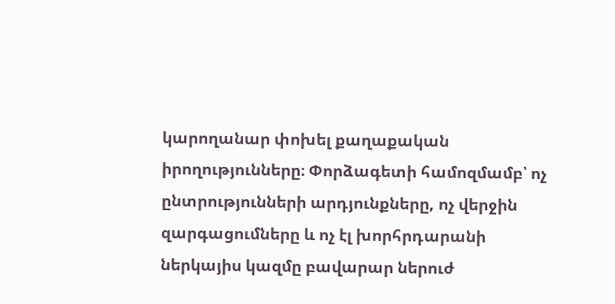կարողանար փոխել քաղաքական իրողությունները։ Փորձագետի համոզմամբ՝ ոչ ընտրությունների արդյունքները, ոչ վերջին զարգացումները և ոչ էլ խորհրդարանի ներկայիս կազմը բավարար ներուժ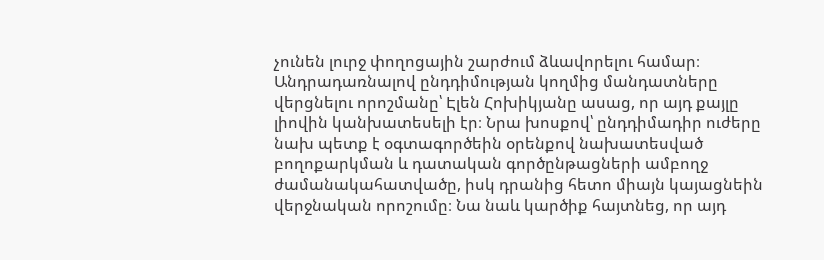չունեն լուրջ փողոցային շարժում ձևավորելու համար։
Անդրադառնալով ընդդիմության կողմից մանդատները վերցնելու որոշմանը՝ Էլեն Հոխիկյանը ասաց, որ այդ քայլը լիովին կանխատեսելի էր։ Նրա խոսքով՝ ընդդիմադիր ուժերը նախ պետք է օգտագործեին օրենքով նախատեսված բողոքարկման և դատական գործընթացների ամբողջ ժամանակահատվածը, իսկ դրանից հետո միայն կայացնեին վերջնական որոշումը։ Նա նաև կարծիք հայտնեց, որ այդ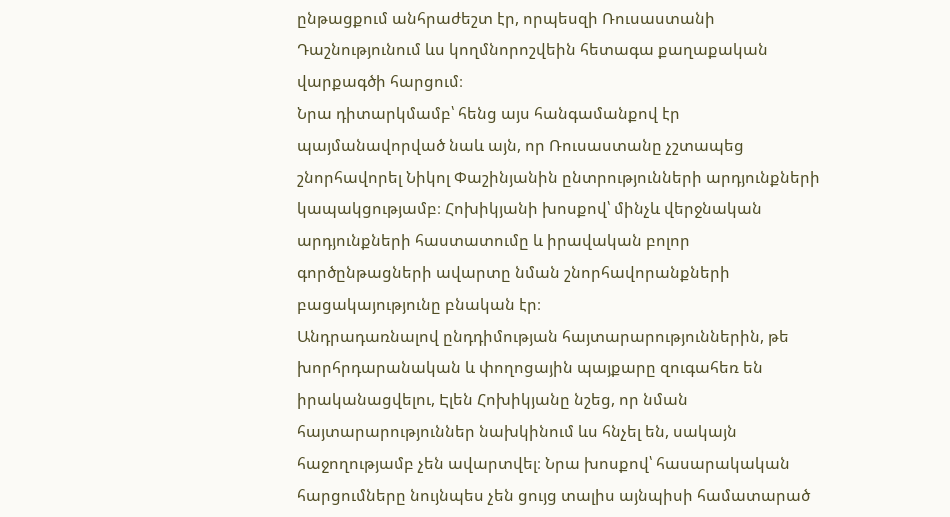ընթացքում անհրաժեշտ էր, որպեսզի Ռուսաստանի Դաշնությունում ևս կողմնորոշվեին հետագա քաղաքական վարքագծի հարցում։
Նրա դիտարկմամբ՝ հենց այս հանգամանքով էր պայմանավորված նաև այն, որ Ռուսաստանը չշտապեց շնորհավորել Նիկոլ Փաշինյանին ընտրությունների արդյունքների կապակցությամբ։ Հոխիկյանի խոսքով՝ մինչև վերջնական արդյունքների հաստատումը և իրավական բոլոր գործընթացների ավարտը նման շնորհավորանքների բացակայությունը բնական էր։
Անդրադառնալով ընդդիմության հայտարարություններին, թե խորհրդարանական և փողոցային պայքարը զուգահեռ են իրականացվելու, Էլեն Հոխիկյանը նշեց, որ նման հայտարարություններ նախկինում ևս հնչել են, սակայն հաջողությամբ չեն ավարտվել։ Նրա խոսքով՝ հասարակական հարցումները նույնպես չեն ցույց տալիս այնպիսի համատարած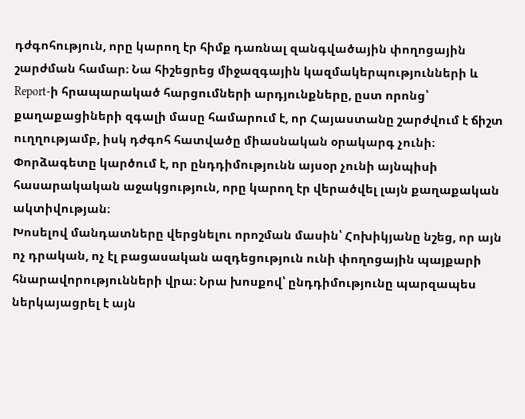դժգոհություն, որը կարող էր հիմք դառնալ զանգվածային փողոցային շարժման համար։ Նա հիշեցրեց միջազգային կազմակերպությունների և Report‑ի հրապարակած հարցումների արդյունքները, ըստ որոնց՝ քաղաքացիների զգալի մասը համարում է, որ Հայաստանը շարժվում է ճիշտ ուղղությամբ, իսկ դժգոհ հատվածը միասնական օրակարգ չունի։
Փորձագետը կարծում է, որ ընդդիմությունն այսօր չունի այնպիսի հասարակական աջակցություն, որը կարող էր վերածվել լայն քաղաքական ակտիվության։
Խոսելով մանդատները վերցնելու որոշման մասին՝ Հոխիկյանը նշեց, որ այն ոչ դրական, ոչ էլ բացասական ազդեցություն ունի փողոցային պայքարի հնարավորությունների վրա։ Նրա խոսքով՝ ընդդիմությունը պարզապես ներկայացրել է այն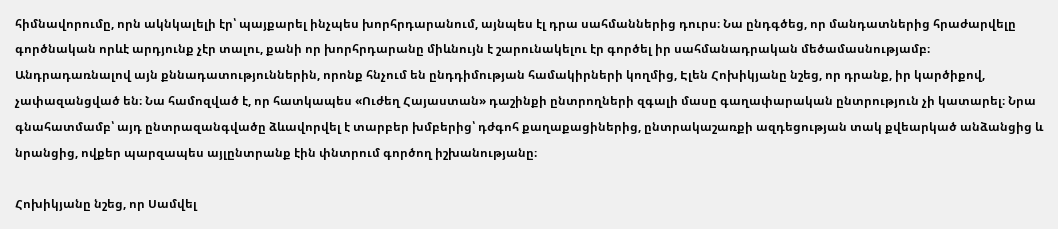հիմնավորումը, որն ակնկալելի էր՝ պայքարել ինչպես խորհրդարանում, այնպես էլ դրա սահմաններից դուրս։ Նա ընդգծեց, որ մանդատներից հրաժարվելը գործնական որևէ արդյունք չէր տալու, քանի որ խորհրդարանը միևնույն է շարունակելու էր գործել իր սահմանադրական մեծամասնությամբ։
Անդրադառնալով այն քննադատություններին, որոնք հնչում են ընդդիմության համակիրների կողմից, Էլեն Հոխիկյանը նշեց, որ դրանք, իր կարծիքով, չափազանցված են։ Նա համոզված է, որ հատկապես «Ուժեղ Հայաստան» դաշինքի ընտրողների զգալի մասը գաղափարական ընտրություն չի կատարել։ Նրա գնահատմամբ՝ այդ ընտրազանգվածը ձևավորվել է տարբեր խմբերից՝ դժգոհ քաղաքացիներից, ընտրակաշառքի ազդեցության տակ քվեարկած անձանցից և նրանցից, ովքեր պարզապես այլընտրանք էին փնտրում գործող իշխանությանը։

Հոխիկյանը նշեց, որ Սամվել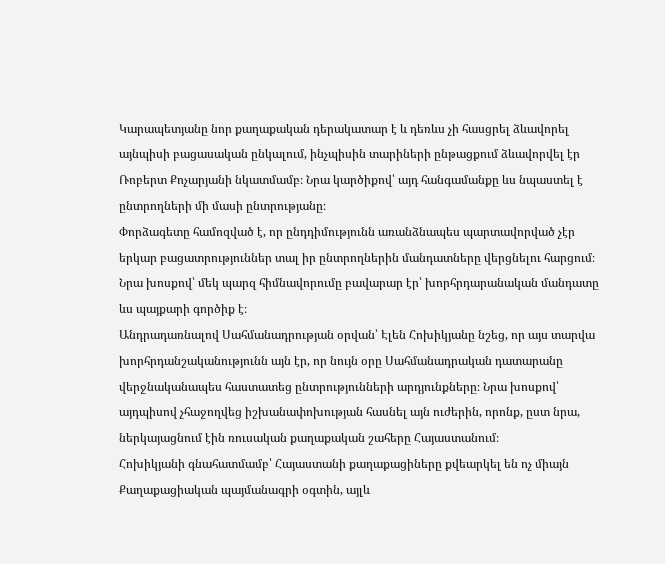Կարապետյանը նոր քաղաքական դերակատար է և դեռևս չի հասցրել ձևավորել այնպիսի բացասական ընկալում, ինչպիսին տարիների ընթացքում ձևավորվել էր Ռոբերտ Քոչարյանի նկատմամբ։ Նրա կարծիքով՝ այդ հանգամանքը ևս նպաստել է ընտրողների մի մասի ընտրությանը։
Փորձագետը համոզված է, որ ընդդիմությունն առանձնապես պարտավորված չէր երկար բացատրություններ տալ իր ընտրողներին մանդատները վերցնելու հարցում։ Նրա խոսքով՝ մեկ պարզ հիմնավորումը բավարար էր՝ խորհրդարանական մանդատը ևս պայքարի գործիք է։
Անդրադառնալով Սահմանադրության օրվան՝ Էլեն Հոխիկյանը նշեց, որ այս տարվա խորհրդանշականությունն այն էր, որ նույն օրը Սահմանադրական դատարանը վերջնականապես հաստատեց ընտրությունների արդյունքները։ Նրա խոսքով՝ այդպիսով չհաջողվեց իշխանափոխության հասնել այն ուժերին, որոնք, ըստ նրա, ներկայացնում էին ռուսական քաղաքական շահերը Հայաստանում։
Հոխիկյանի գնահատմամբ՝ Հայաստանի քաղաքացիները քվեարկել են ոչ միայն Քաղաքացիական պայմանագրի օգտին, այլև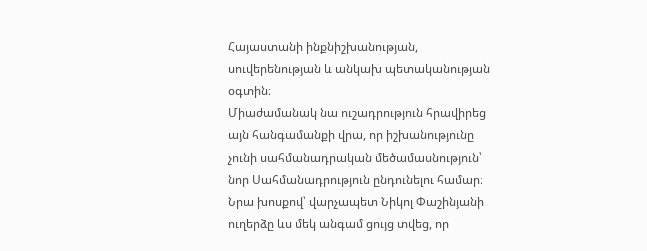Հայաստանի ինքնիշխանության, սուվերենության և անկախ պետականության օգտին։
Միաժամանակ նա ուշադրություն հրավիրեց այն հանգամանքի վրա, որ իշխանությունը չունի սահմանադրական մեծամասնություն՝ նոր Սահմանադրություն ընդունելու համար։ Նրա խոսքով՝ վարչապետ Նիկոլ Փաշինյանի ուղերձը ևս մեկ անգամ ցույց տվեց, որ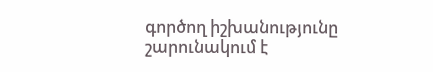գործող իշխանությունը շարունակում է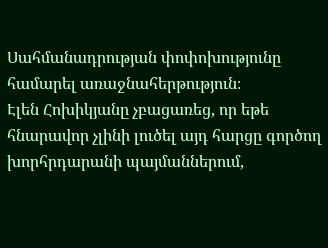Սահմանադրության փոփոխությունը համարել առաջնահերթություն։
Էլեն Հոխիկյանը չբացառեց, որ եթե հնարավոր չլինի լուծել այդ հարցը գործող խորհրդարանի պայմաններում,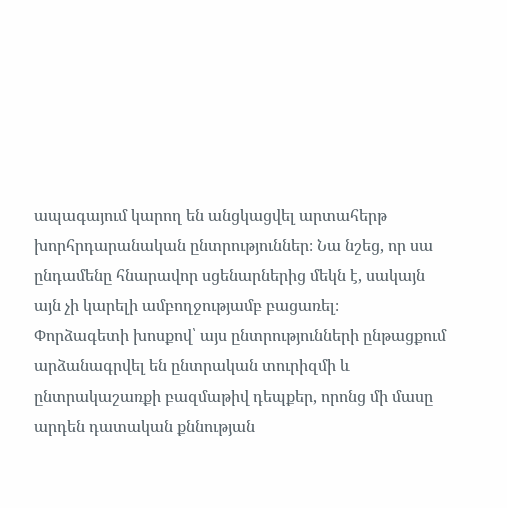ապագայում կարող են անցկացվել արտահերթ խորհրդարանական ընտրություններ։ Նա նշեց, որ սա ընդամենը հնարավոր սցենարներից մեկն է, սակայն այն չի կարելի ամբողջությամբ բացառել։
Փորձագետի խոսքով՝ այս ընտրությունների ընթացքում արձանագրվել են ընտրական տուրիզմի և ընտրակաշառքի բազմաթիվ դեպքեր, որոնց մի մասը արդեն դատական քննության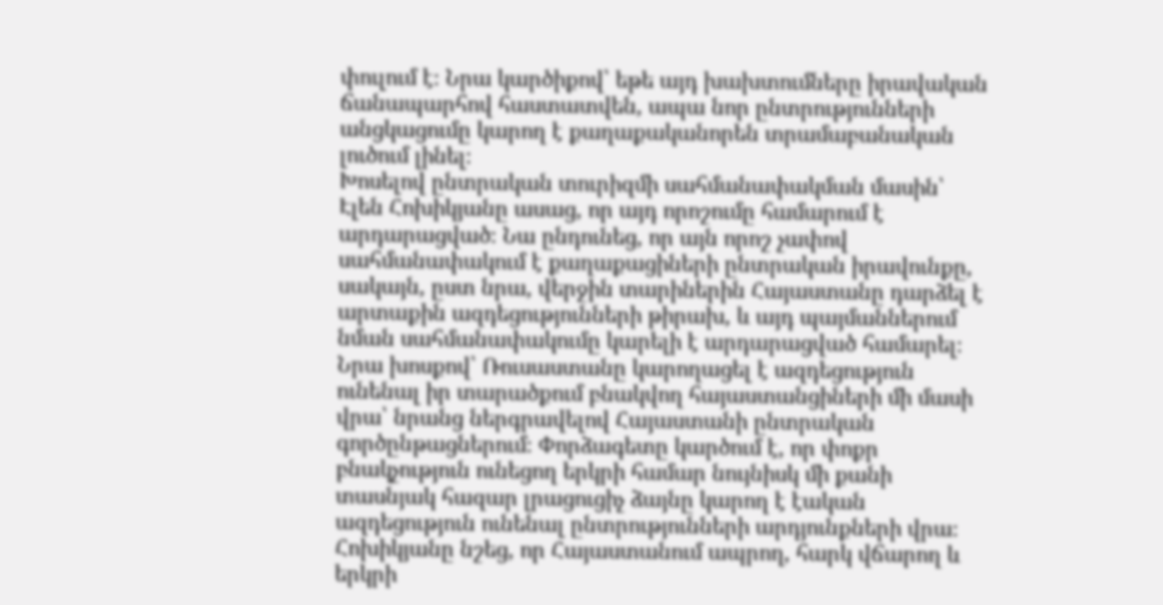փուլում է։ Նրա կարծիքով՝ եթե այդ խախտումները իրավական ճանապարհով հաստատվեն, ապա նոր ընտրությունների անցկացումը կարող է քաղաքականորեն տրամաբանական լուծում լինել։
Խոսելով ընտրական տուրիզմի սահմանափակման մասին՝ Էլեն Հոխիկյանը ասաց, որ այդ որոշումը համարում է արդարացված։ Նա ընդունեց, որ այն որոշ չափով սահմանափակում է քաղաքացիների ընտրական իրավունքը, սակայն, ըստ նրա, վերջին տարիներին Հայաստանը դարձել է արտաքին ազդեցությունների թիրախ, և այդ պայմաններում նման սահմանափակումը կարելի է արդարացված համարել։
Նրա խոսքով՝ Ռուսաստանը կարողացել է ազդեցություն ունենալ իր տարածքում բնակվող հայաստանցիների մի մասի վրա՝ նրանց ներգրավելով Հայաստանի ընտրական գործընթացներում։ Փորձագետը կարծում է, որ փոքր բնակչություն ունեցող երկրի համար նույնիսկ մի քանի տասնյակ հազար լրացուցիչ ձայնը կարող է էական ազդեցություն ունենալ ընտրությունների արդյունքների վրա։
Հոխիկյանը նշեց, որ Հայաստանում ապրող, հարկ վճարող և երկրի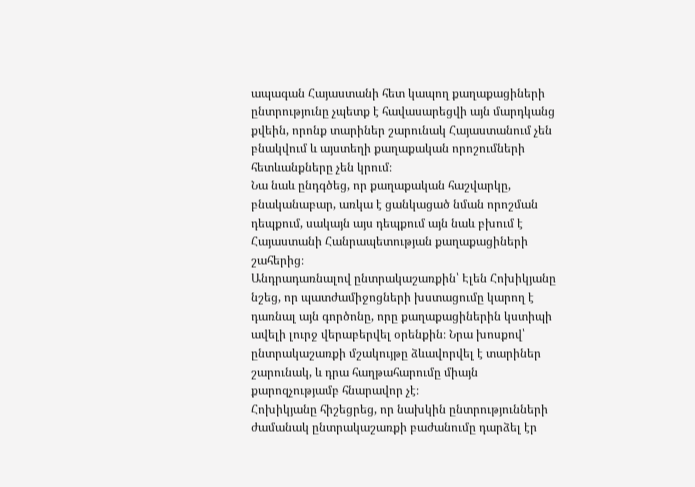ապագան Հայաստանի հետ կապող քաղաքացիների ընտրությունը չպետք է հավասարեցվի այն մարդկանց քվեին, որոնք տարիներ շարունակ Հայաստանում չեն բնակվում և այստեղի քաղաքական որոշումների հետևանքները չեն կրում։
Նա նաև ընդգծեց, որ քաղաքական հաշվարկը, բնականաբար, առկա է ցանկացած նման որոշման դեպքում, սակայն այս դեպքում այն նաև բխում է Հայաստանի Հանրապետության քաղաքացիների շահերից։
Անդրադառնալով ընտրակաշառքին՝ Էլեն Հոխիկյանը նշեց, որ պատժամիջոցների խստացումը կարող է դառնալ այն գործոնը, որը քաղաքացիներին կստիպի ավելի լուրջ վերաբերվել օրենքին։ Նրա խոսքով՝ ընտրակաշառքի մշակույթը ձևավորվել է տարիներ շարունակ, և դրա հաղթահարումը միայն քարոզչությամբ հնարավոր չէ։
Հոխիկյանը հիշեցրեց, որ նախկին ընտրությունների ժամանակ ընտրակաշառքի բաժանումը դարձել էր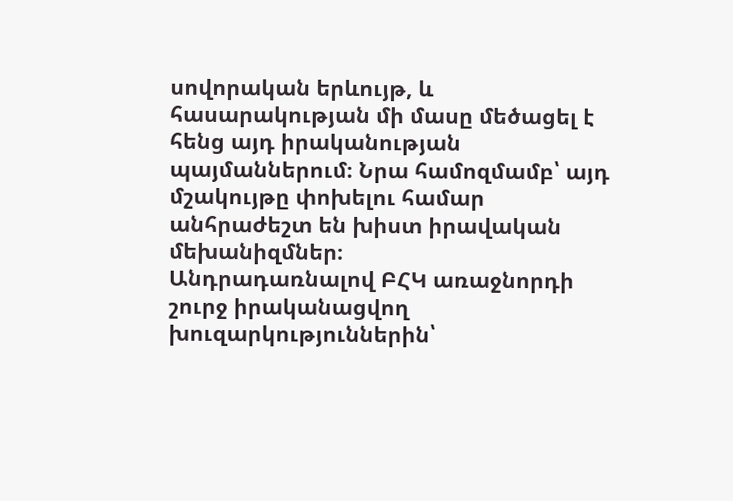սովորական երևույթ, և հասարակության մի մասը մեծացել է հենց այդ իրականության պայմաններում։ Նրա համոզմամբ՝ այդ մշակույթը փոխելու համար անհրաժեշտ են խիստ իրավական մեխանիզմներ։
Անդրադառնալով ԲՀԿ առաջնորդի շուրջ իրականացվող խուզարկություններին՝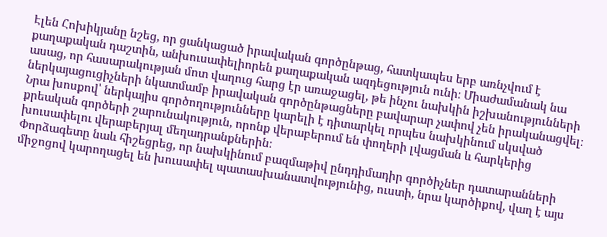Էլեն Հոխիկյանը նշեց, որ ցանկացած իրավական գործընթաց, հատկապես երբ առնչվում է քաղաքական դաշտին, անխուսափելիորեն քաղաքական ազդեցություն ունի։ Միաժամանակ նա ասաց, որ հասարակության մոտ վաղուց հարց էր առաջացել, թե ինչու նախկին իշխանությունների ներկայացուցիչների նկատմամբ իրավական գործընթացները բավարար չափով չեն իրականացվել։
Նրա խոսքով՝ ներկայիս գործողությունները կարելի է դիտարկել որպես նախկինում սկսված քրեական գործերի շարունակություն, որոնք վերաբերում են փողերի լվացման և հարկերից խուսափելու վերաբերյալ մեղադրանքներին։
Փորձագետը նաև հիշեցրեց, որ նախկինում բազմաթիվ ընդդիմադիր գործիչներ դատարանների միջոցով կարողացել են խուսափել պատասխանատվությունից, ուստի, նրա կարծիքով, վաղ է այս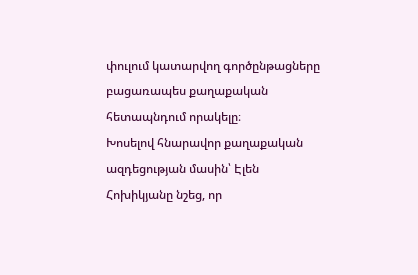փուլում կատարվող գործընթացները բացառապես քաղաքական հետապնդում որակելը։
Խոսելով հնարավոր քաղաքական ազդեցության մասին՝ Էլեն Հոխիկյանը նշեց, որ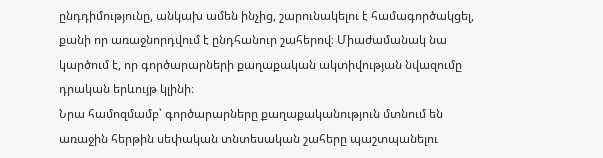ընդդիմությունը, անկախ ամեն ինչից, շարունակելու է համագործակցել, քանի որ առաջնորդվում է ընդհանուր շահերով։ Միաժամանակ նա կարծում է, որ գործարարների քաղաքական ակտիվության նվազումը դրական երևույթ կլինի։
Նրա համոզմամբ՝ գործարարները քաղաքականություն մտնում են առաջին հերթին սեփական տնտեսական շահերը պաշտպանելու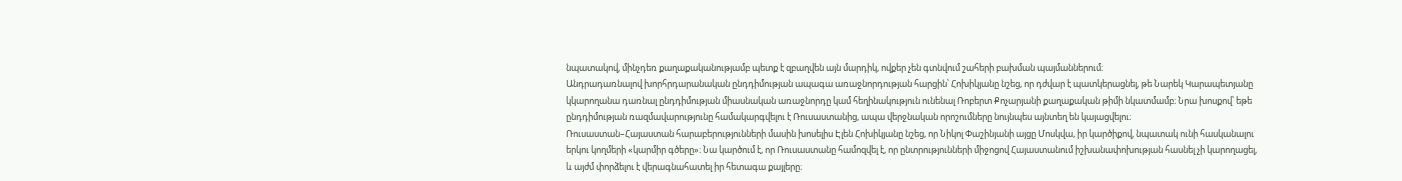նպատակով, մինչդեռ քաղաքականությամբ պետք է զբաղվեն այն մարդիկ, ովքեր չեն գտնվում շահերի բախման պայմաններում։
Անդրադառնալով խորհրդարանական ընդդիմության ապագա առաջնորդության հարցին՝ Հոխիկյանը նշեց, որ դժվար է պատկերացնել, թե Նարեկ Կարապետյանը կկարողանա դառնալ ընդդիմության միասնական առաջնորդը կամ հեղինակություն ունենալ Ռոբերտ Քոչարյանի քաղաքական թիմի նկատմամբ։ Նրա խոսքով՝ եթե ընդդիմության ռազմավարությունը համակարգվելու է Ռուսաստանից, ապա վերջնական որոշումները նույնպես այնտեղ են կայացվելու։
Ռուսաստան–Հայաստան հարաբերությունների մասին խոսելիս Էլեն Հոխիկյանը նշեց, որ Նիկոլ Փաշինյանի այցը Մոսկվա, իր կարծիքով, նպատակ ունի հասկանալու երկու կողմերի «կարմիր գծերը»։ Նա կարծում է, որ Ռուսաստանը համոզվել է, որ ընտրությունների միջոցով Հայաստանում իշխանափոխության հասնել չի կարողացել, և այժմ փորձելու է վերագնահատել իր հետագա քայլերը։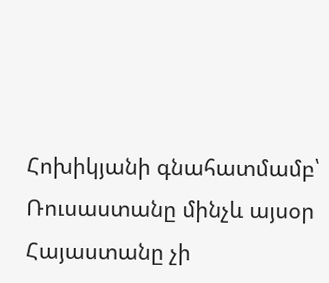Հոխիկյանի գնահատմամբ՝ Ռուսաստանը մինչև այսօր Հայաստանը չի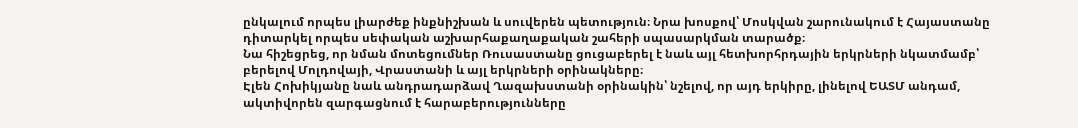ընկալում որպես լիարժեք ինքնիշխան և սուվերեն պետություն։ Նրա խոսքով՝ Մոսկվան շարունակում է Հայաստանը դիտարկել որպես սեփական աշխարհաքաղաքական շահերի սպասարկման տարածք։
Նա հիշեցրեց, որ նման մոտեցումներ Ռուսաստանը ցուցաբերել է նաև այլ հետխորհրդային երկրների նկատմամբ՝ բերելով Մոլդովայի, Վրաստանի և այլ երկրների օրինակները։
Էլեն Հոխիկյանը նաև անդրադարձավ Ղազախստանի օրինակին՝ նշելով, որ այդ երկիրը, լինելով ԵԱՏՄ անդամ, ակտիվորեն զարգացնում է հարաբերությունները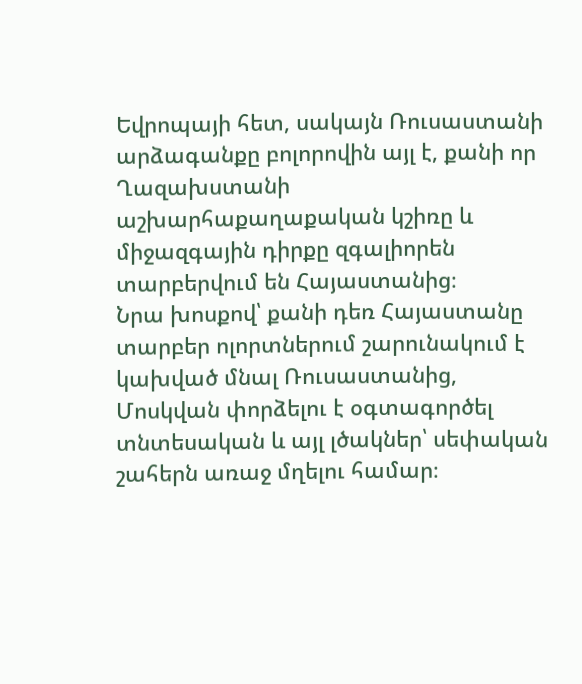Եվրոպայի հետ, սակայն Ռուսաստանի արձագանքը բոլորովին այլ է, քանի որ Ղազախստանի աշխարհաքաղաքական կշիռը և միջազգային դիրքը զգալիորեն տարբերվում են Հայաստանից։
Նրա խոսքով՝ քանի դեռ Հայաստանը տարբեր ոլորտներում շարունակում է կախված մնալ Ռուսաստանից, Մոսկվան փորձելու է օգտագործել տնտեսական և այլ լծակներ՝ սեփական շահերն առաջ մղելու համար։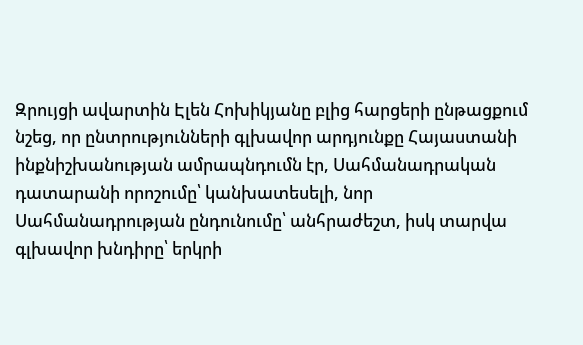Զրույցի ավարտին Էլեն Հոխիկյանը բլից հարցերի ընթացքում նշեց, որ ընտրությունների գլխավոր արդյունքը Հայաստանի ինքնիշխանության ամրապնդումն էր, Սահմանադրական դատարանի որոշումը՝ կանխատեսելի, նոր Սահմանադրության ընդունումը՝ անհրաժեշտ, իսկ տարվա գլխավոր խնդիրը՝ երկրի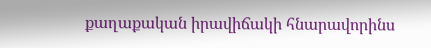քաղաքական իրավիճակի հնարավորինս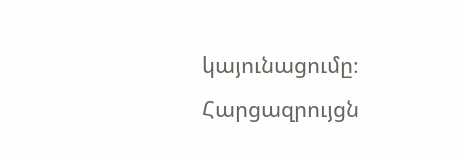կայունացումը։
Հարցազրույցն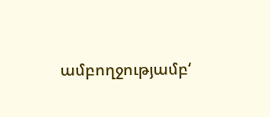ամբողջությամբ‘